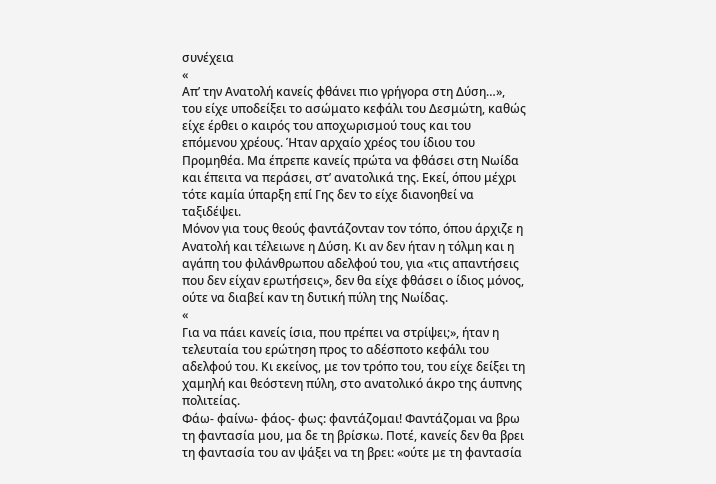συνέχεια
«
Απʼ την Ανατολή κανείς φθάνει πιο γρήγορα στη Δύση…», του είχε υποδείξει το ασώματο κεφάλι του Δεσμώτη, καθώς είχε έρθει ο καιρός του αποχωρισμού τους και του επόμενου χρέους. Ήταν αρχαίο χρέος του ίδιου του Προμηθέα. Μα έπρεπε κανείς πρώτα να φθάσει στη Νωίδα και έπειτα να περάσει, στʼ ανατολικά της. Εκεί, όπου μέχρι τότε καμία ύπαρξη επί Γης δεν το είχε διανοηθεί να ταξιδέψει.
Μόνον για τους θεούς φαντάζονταν τον τόπο, όπου άρχιζε η Ανατολή και τέλειωνε η Δύση. Κι αν δεν ήταν η τόλμη και η αγάπη του φιλάνθρωπου αδελφού του, για «τις απαντήσεις που δεν είχαν ερωτήσεις», δεν θα είχε φθάσει ο ίδιος μόνος, ούτε να διαβεί καν τη δυτική πύλη της Νωίδας.
«
Για να πάει κανείς ίσια, που πρέπει να στρίψει;», ήταν η τελευταία του ερώτηση προς το αδέσποτο κεφάλι του αδελφού του. Κι εκείνος, με τον τρόπο του, του είχε δείξει τη χαμηλή και θεόστενη πύλη, στο ανατολικό άκρο της άυπνης πολιτείας.
Φάω- φαίνω- φάος- φως: φαντάζομαι! Φαντάζομαι να βρω τη φαντασία μου, μα δε τη βρίσκω. Ποτέ, κανείς δεν θα βρει τη φαντασία του αν ψάξει να τη βρει: «ούτε με τη φαντασία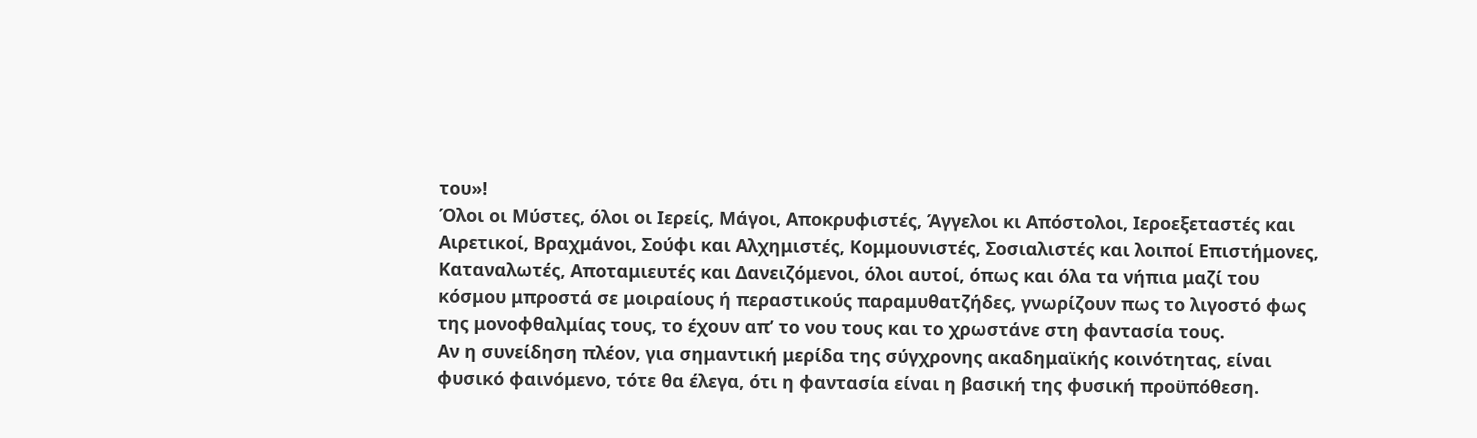του»!
Όλοι οι Μύστες, όλοι οι Ιερείς, Μάγοι, Αποκρυφιστές, Άγγελοι κι Απόστολοι, Ιεροεξεταστές και Αιρετικοί, Βραχμάνοι, Σούφι και Αλχημιστές, Κομμουνιστές, Σοσιαλιστές και λοιποί Επιστήμονες, Καταναλωτές, Αποταμιευτές και Δανειζόμενοι, όλοι αυτοί, όπως και όλα τα νήπια μαζί του κόσμου μπροστά σε μοιραίους ή περαστικούς παραμυθατζήδες, γνωρίζουν πως το λιγοστό φως της μονοφθαλμίας τους, το έχουν απʼ το νου τους και το χρωστάνε στη φαντασία τους.
Αν η συνείδηση πλέον, για σημαντική μερίδα της σύγχρονης ακαδημαϊκής κοινότητας, είναι φυσικό φαινόμενο, τότε θα έλεγα, ότι η φαντασία είναι η βασική της φυσική προϋπόθεση.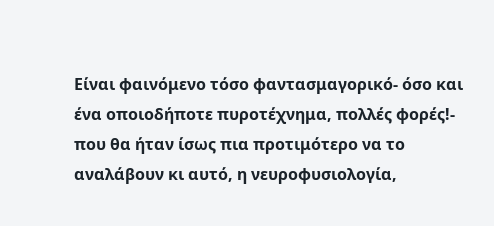Είναι φαινόμενο τόσο φαντασμαγορικό- όσο και ένα οποιοδήποτε πυροτέχνημα, πολλές φορές!- που θα ήταν ίσως πια προτιμότερο να το αναλάβουν κι αυτό, η νευροφυσιολογία,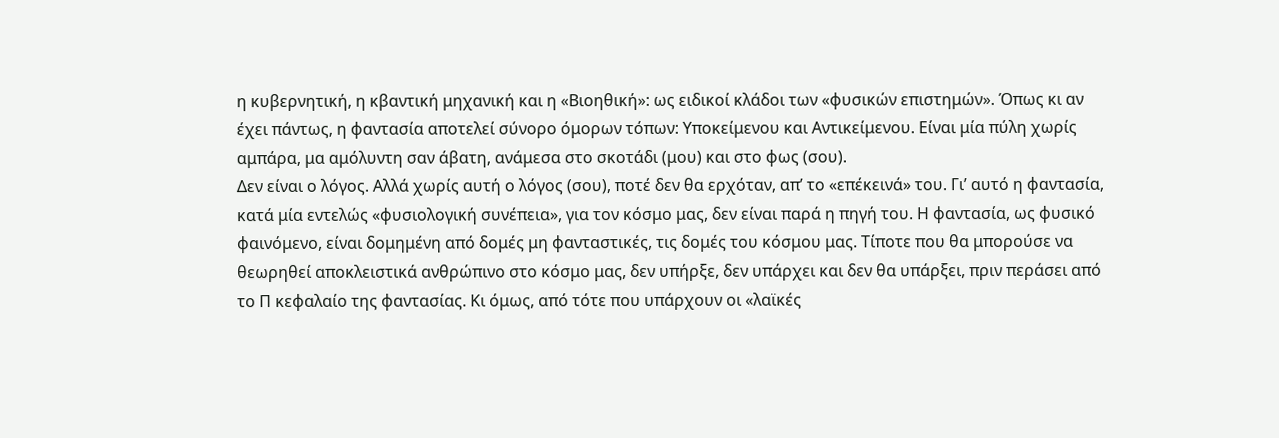η κυβερνητική, η κβαντική μηχανική και η «Βιοηθική»: ως ειδικοί κλάδοι των «φυσικών επιστημών». Όπως κι αν έχει πάντως, η φαντασία αποτελεί σύνορο όμορων τόπων: Υποκείμενου και Αντικείμενου. Είναι μία πύλη χωρίς αμπάρα, μα αμόλυντη σαν άβατη, ανάμεσα στο σκοτάδι (μου) και στο φως (σου).
Δεν είναι ο λόγος. Αλλά χωρίς αυτή ο λόγος (σου), ποτέ δεν θα ερχόταν, απʼ το «επέκεινά» του. Γιʼ αυτό η φαντασία, κατά μία εντελώς «φυσιολογική συνέπεια», για τον κόσμο μας, δεν είναι παρά η πηγή του. Η φαντασία, ως φυσικό φαινόμενο, είναι δομημένη από δομές μη φανταστικές, τις δομές του κόσμου μας. Τίποτε που θα μπορούσε να θεωρηθεί αποκλειστικά ανθρώπινο στο κόσμο μας, δεν υπήρξε, δεν υπάρχει και δεν θα υπάρξει, πριν περάσει από το Π κεφαλαίο της φαντασίας. Κι όμως, από τότε που υπάρχουν οι «λαϊκές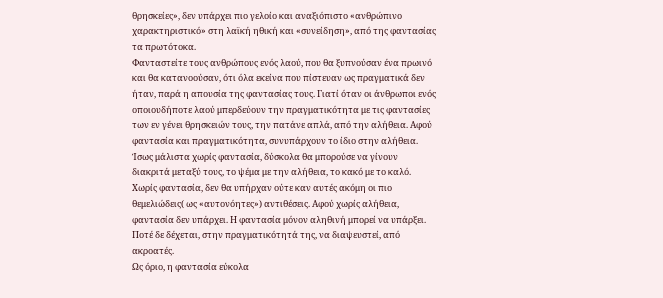θρησκείες», δεν υπάρχει πιο γελοίο και αναξιόπιστο «ανθρώπινο χαρακτηριστικό» στη λαϊκή ηθική και «συνείδηση», από της φαντασίας τα πρωτότοκα.
Φανταστείτε τους ανθρώπους ενός λαού, που θα ξυπνούσαν ένα πρωινό και θα κατανοούσαν, ότι όλα εκείνα που πίστευαν ως πραγματικά δεν ήταν, παρά η απουσία της φαντασίας τους. Γιατί όταν οι άνθρωποι ενός οποιουδήποτε λαού μπερδεύουν την πραγματικότητα με τις φαντασίες των εν γένει θρησκειών τους, την πατάνε απλά, από την αλήθεια. Αφού φαντασία και πραγματικότητα, συνυπάρχουν το ίδιο στην αλήθεια. Ίσως μάλιστα χωρίς φαντασία, δύσκολα θα μπορούσε να γίνουν διακριτά μεταξύ τους, το ψέμα με την αλήθεια, το κακό με το καλό. Χωρίς φαντασία, δεν θα υπήρχαν ούτε καν αυτές ακόμη οι πιο θεμελιώδεις( ως «αυτονόητες») αντιθέσεις. Αφού χωρίς αλήθεια, φαντασία δεν υπάρχει. Η φαντασία μόνον αληθινή μπορεί να υπάρξει. Ποτέ δε δέχεται, στην πραγματικότητά της, να διαψευστεί, από ακροατές.
Ως όριο, η φαντασία εύκολα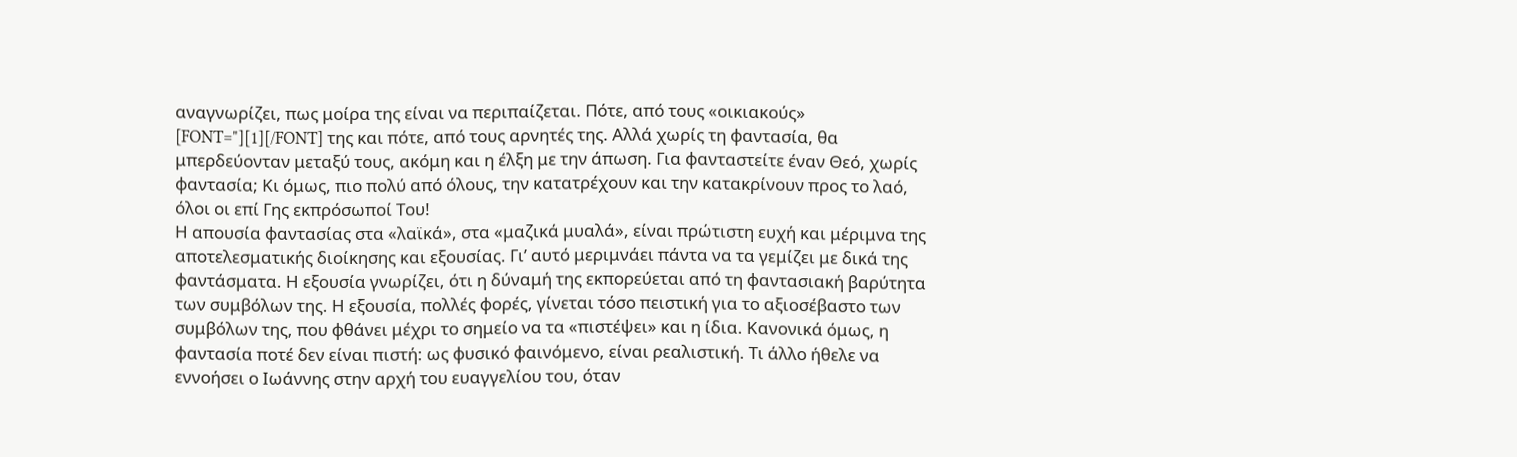αναγνωρίζει, πως μοίρα της είναι να περιπαίζεται. Πότε, από τους «οικιακούς»
[FONT="][1][/FONT] της και πότε, από τους αρνητές της. Αλλά χωρίς τη φαντασία, θα μπερδεύονταν μεταξύ τους, ακόμη και η έλξη με την άπωση. Για φανταστείτε έναν Θεό, χωρίς φαντασία; Κι όμως, πιο πολύ από όλους, την κατατρέχουν και την κατακρίνουν προς το λαό, όλοι οι επί Γης εκπρόσωποί Του!
Η απουσία φαντασίας στα «λαϊκά», στα «μαζικά μυαλά», είναι πρώτιστη ευχή και μέριμνα της αποτελεσματικής διοίκησης και εξουσίας. Γιʼ αυτό μεριμνάει πάντα να τα γεμίζει με δικά της φαντάσματα. Η εξουσία γνωρίζει, ότι η δύναμή της εκπορεύεται από τη φαντασιακή βαρύτητα των συμβόλων της. Η εξουσία, πολλές φορές, γίνεται τόσο πειστική για το αξιοσέβαστο των συμβόλων της, που φθάνει μέχρι το σημείο να τα «πιστέψει» και η ίδια. Κανονικά όμως, η φαντασία ποτέ δεν είναι πιστή: ως φυσικό φαινόμενο, είναι ρεαλιστική. Τι άλλο ήθελε να εννοήσει ο Ιωάννης στην αρχή του ευαγγελίου του, όταν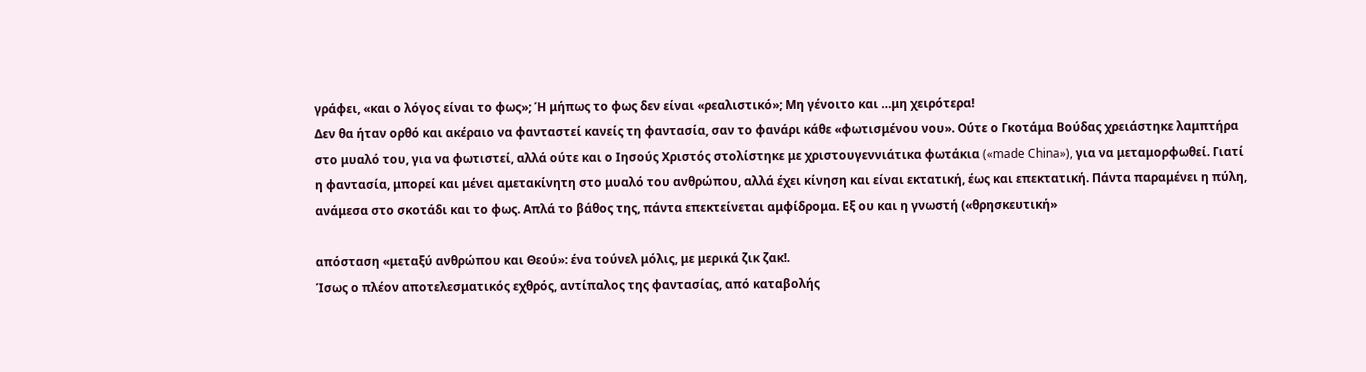γράφει, «και ο λόγος είναι το φως»; Ή μήπως το φως δεν είναι «ρεαλιστικό»; Μη γένοιτο και …μη χειρότερα!
Δεν θα ήταν ορθό και ακέραιο να φανταστεί κανείς τη φαντασία, σαν το φανάρι κάθε «φωτισμένου νου». Ούτε ο Γκοτάμα Βούδας χρειάστηκε λαμπτήρα στο μυαλό του, για να φωτιστεί, αλλά ούτε και ο Ιησούς Χριστός στολίστηκε με χριστουγεννιάτικα φωτάκια («made China»), για να μεταμορφωθεί. Γιατί η φαντασία, μπορεί και μένει αμετακίνητη στο μυαλό του ανθρώπου, αλλά έχει κίνηση και είναι εκτατική, έως και επεκτατική. Πάντα παραμένει η πύλη, ανάμεσα στο σκοτάδι και το φως. Απλά το βάθος της, πάντα επεκτείνεται αμφίδρομα. Εξ ου και η γνωστή («θρησκευτική»

απόσταση «μεταξύ ανθρώπου και Θεού»: ένα τούνελ μόλις, με μερικά ζικ ζακ!.
Ίσως ο πλέον αποτελεσματικός εχθρός, αντίπαλος της φαντασίας, από καταβολής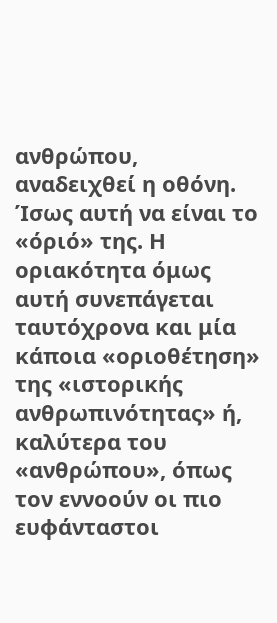ανθρώπου, αναδειχθεί η οθόνη. Ίσως αυτή να είναι το «όριό» της. Η οριακότητα όμως αυτή συνεπάγεται ταυτόχρονα και μία κάποια «οριοθέτηση» της «ιστορικής ανθρωπινότητας» ή, καλύτερα του «ανθρώπου», όπως τον εννοούν οι πιο ευφάνταστοι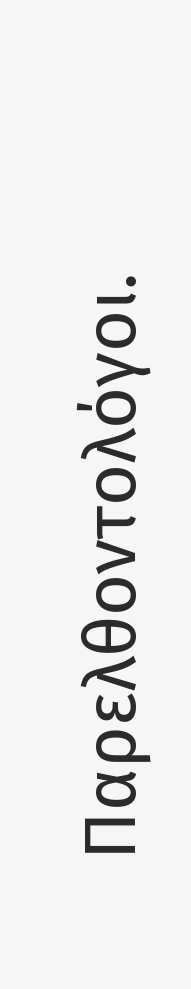Παρελθοντολόγοι.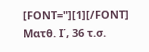[FONT="][1][/FONT] Ματθ. Ι΄, 36 τ.σ.